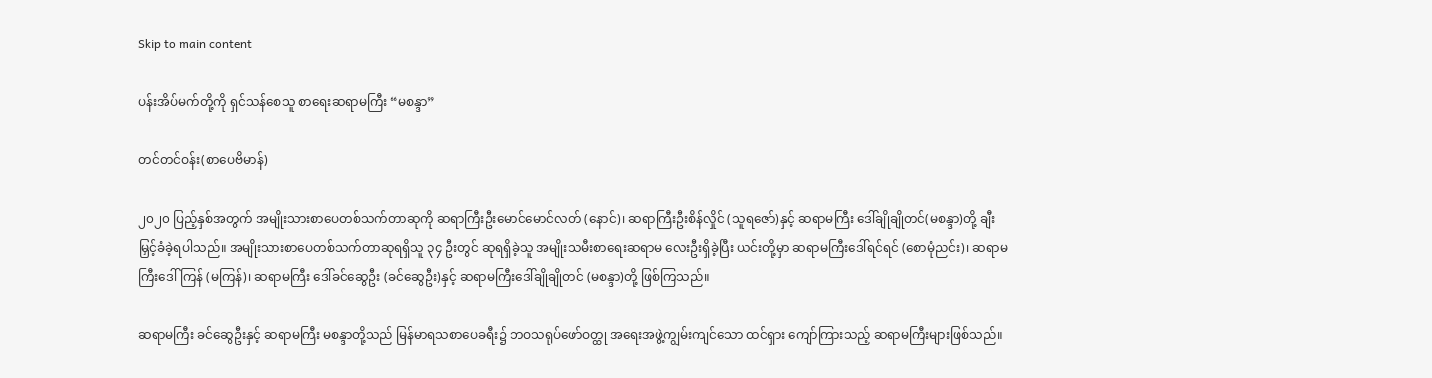Skip to main content

ပန်းအိပ်မက်တို့ကို ရှင်သန်စေသူ စာ‌ရေးဆရာမကြီး “မစန္ဒာ”

တင်တင်ဝန်း(စာပေဗိမာန်)

၂၀၂၀ ပြည့်နှစ်အတွက် အမျိုးသားစာပေတစ်သက်တာဆုကို ဆရာကြီးဦးမောင်မောင်လတ် (နောင်)၊ ဆရာကြီးဦးစိန်လှိုင် (သူရဇော်)နှင့် ဆရာမကြီး ဒေါ်ချိုချိုတင်(မစန္ဒာ)တို့ ချီးမြှင့်ခံခဲ့ရပါသည်။ အမျိုးသားစာပေတစ်သက်တာဆုရရှိသူ ၃၄ ဦးတွင် ဆုရရှိခဲ့သူ အမျိုးသမီးစာရေးဆရာမ လေးဦးရှိခဲ့ပြီး ယင်းတို့မှာ ဆရာမကြီးဒေါ်ရင်ရင် (စောမုံညင်း)၊ ဆရာမကြီးဒေါ်ကြန် (မကြန်)၊ ဆရာမကြီး ဒေါ်ခင်ဆွေဦး (ခင်ဆွေဦး)နှင့် ဆရာမကြီးဒေါ်ချိုချိုတင် (မစန္ဒာ)တို့ ဖြစ်ကြသည်။

ဆရာမကြီး ခင်ဆွေဦးနှင့် ဆရာမကြီး မစန္ဒာတို့သည် မြန်မာရသစာပေခရီး၌ ဘဝသရုပ်ဖော်ဝတ္ထု အရေးအဖွဲ့ကျွမ်းကျင်သော ထင်ရှား ကျော်ကြားသည့် ဆရာမကြီးများဖြစ်သည်။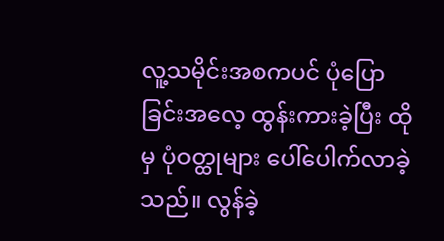လူ့သမိုင်းအစကပင် ပုံပြောခြင်းအလေ့ ထွန်းကားခဲ့ပြီး ထိုမှ ပုံဝတ္ထုများ ပေါ်ပေါက်လာခဲ့သည်။ လွန်ခဲ့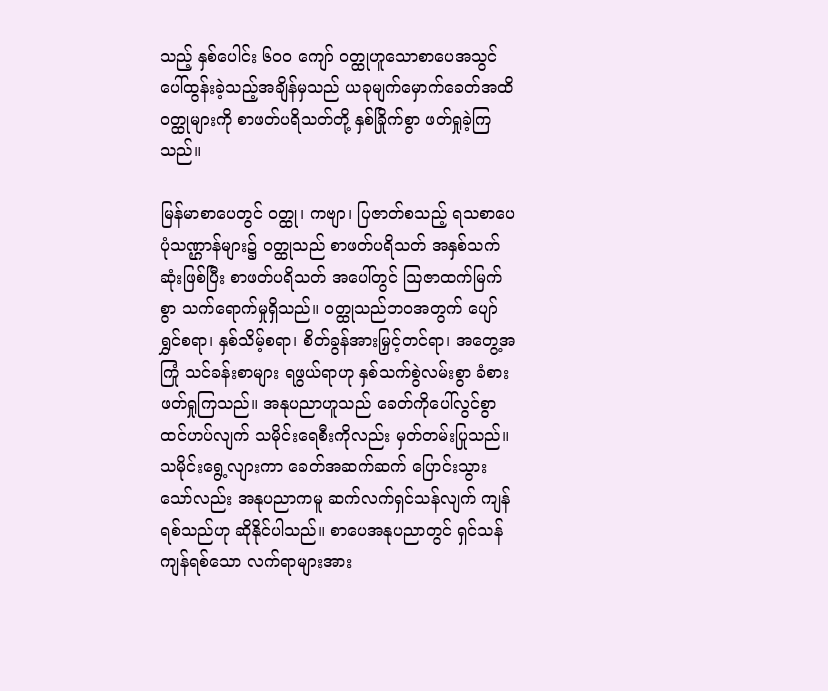သည့် နှစ်ပေါင်း ၆၀၀ ကျော် ဝတ္ထုဟူသောစာပေအသွင် ပေါ်ထွန်းခဲ့သည့်အချိန်မှသည် ယခုမျက်မှောက်ခေတ်အထိ ဝတ္ထုများကို စာဖတ်ပရိသတ်တို့ နှစ်ခြိုက်စွာ ဖတ်ရှုခဲ့ကြသည်။

မြန်မာစာပေတွင် ဝတ္ထု၊ ကဗျာ၊ ပြဇာတ်စသည့် ရသစာပေပုံသဏ္ဌာန်များ၌ ဝတ္ထုသည် စာဖတ်ပရိသတ် အနှစ်သက်ဆုံးဖြစ်ပြီး စာဖတ်ပရိသတ် အပေါ်တွင် ဩဇာထက်မြက်စွာ သက်ရောက်မှုရှိသည်။ ဝတ္ထုသည်ဘဝအတွက် ပျော်ရွှင်စရာ၊ နှစ်သိမ့်စရာ၊ စိတ်ခွန်အားမြှင့်တင်ရာ၊ အတွေ့အကြုံ သင်ခန်းစာများ ရဖွယ်ရာဟု နှစ်သက်စွဲလမ်းစွာ ခံစားဖတ်ရှုကြသည်။ အနုပညာဟူသည် ခေတ်ကိုပေါ်လွင်စွာ ထင်ဟပ်လျက် သမိုင်းရေစီးကိုလည်း မှတ်တမ်းပြုသည်။ သမိုင်းရွေ့လျားကာ ခေတ်အဆက်ဆက် ပြောင်းသွားသော်လည်း အနုပညာကမူ ဆက်လက်ရှင်သန်လျက် ကျန်ရစ်သည်ဟု ဆိုနိုင်ပါသည်။ စာပေအနုပညာတွင် ရှင်သန်ကျန်ရစ်သော လက်ရာများအား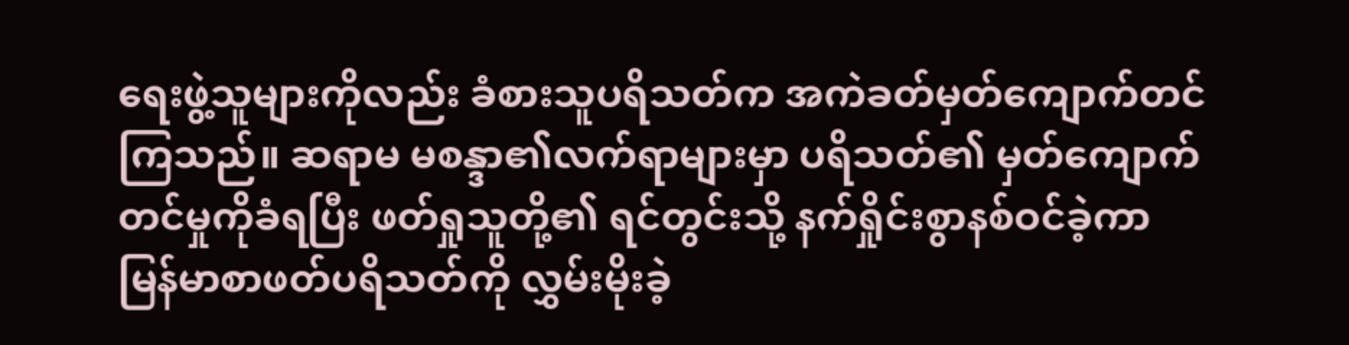ရေးဖွဲ့သူများကိုလည်း ခံစားသူပရိသတ်က အကဲခတ်မှတ်ကျောက်တင်ကြသည်။ ဆရာမ မစန္ဒာ၏လက်ရာများမှာ ပရိသတ်၏ မှတ်ကျောက်တင်မှုကိုခံရပြီး ဖတ်ရှုသူတို့၏ ရင်တွင်းသို့ နက်ရှိုင်းစွာနစ်ဝင်ခဲ့ကာ မြန်မာစာဖတ်ပရိသတ်ကို လွှမ်းမိုးခဲ့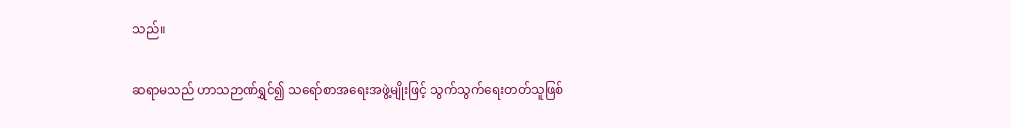သည်။

ဆရာမသည် ဟာသဉာဏ်ရွှင်၍ သရော်စာအရေးအဖွဲ့မျိုးဖြင့် သွက်သွက်ရေးတတ်သူဖြစ်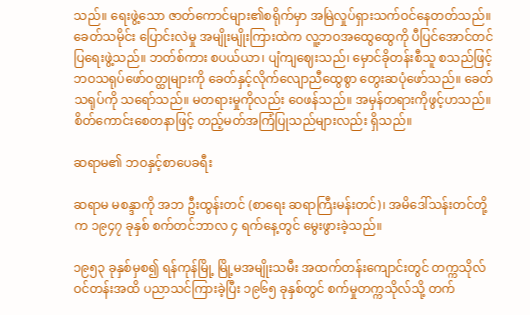သည်။ ရေးဖွဲ့သော ဇာတ်ကောင်များ၏စရိုက်မှာ အမြဲလှုပ်ရှားသက်ဝင်နေတတ်သည်။ ခေတ်သမိုင်း ပြောင်းလဲမှု အမျိုးမျိုးကြားထဲက လူ့ဘဝအထွေထွေကို ပီပြင်အောင်တင်ပြရေးဖွဲ့သည်။ ဘတ်စ်ကား စပယ်ယာ၊ ပျံကျဈေးသည်၊ မှောင်ခိုတန်းစီသူ စသည်ဖြင့် ဘဝသရုပ်ဖော်ဝတ္ထုများကို ခေတ်နှင့်လိုက်လျောညီထွေစွာ တွေးဆပုံဖော်သည်။ ခေတ်သရုပ်ကို သရော်သည်။ မတရားမှုကိုလည်း ဝေဖန်သည်။ အမှန်တရားကိုဖွင့်ဟသည်။ စိတ်ကောင်းစေတနာဖြင့် တည့်မတ်အကြံပြုသည်များလည်း ရှိသည်။

ဆရာမ၏ ဘဝနှင့်စာပေခရီး

ဆရာမ မစန္ဒာကို အဘ ဦးထွန်းတင် (စာရေး ဆရာကြီးမန်းတင်)၊ အမိဒေါ်သန်းတင်တို့က ၁၉၄၇ ခုနှစ် စက်တင်ဘာလ ၄ ရက်နေ့တွင် မွေးဖွားခဲ့သည်။

၁၉၅၃ ခုနှစ်မှစ၍ ရန်ကုန်မြို့ မြို့မအမျိုးသမီး အထက်တန်းကျောင်းတွင် တက္ကသိုလ်ဝင်တန်းအထိ ပညာသင်ကြားခဲ့ပြီး ၁၉၆၅ ခုနှစ်တွင် စက်မှုတက္ကသိုလ်သို့ တက်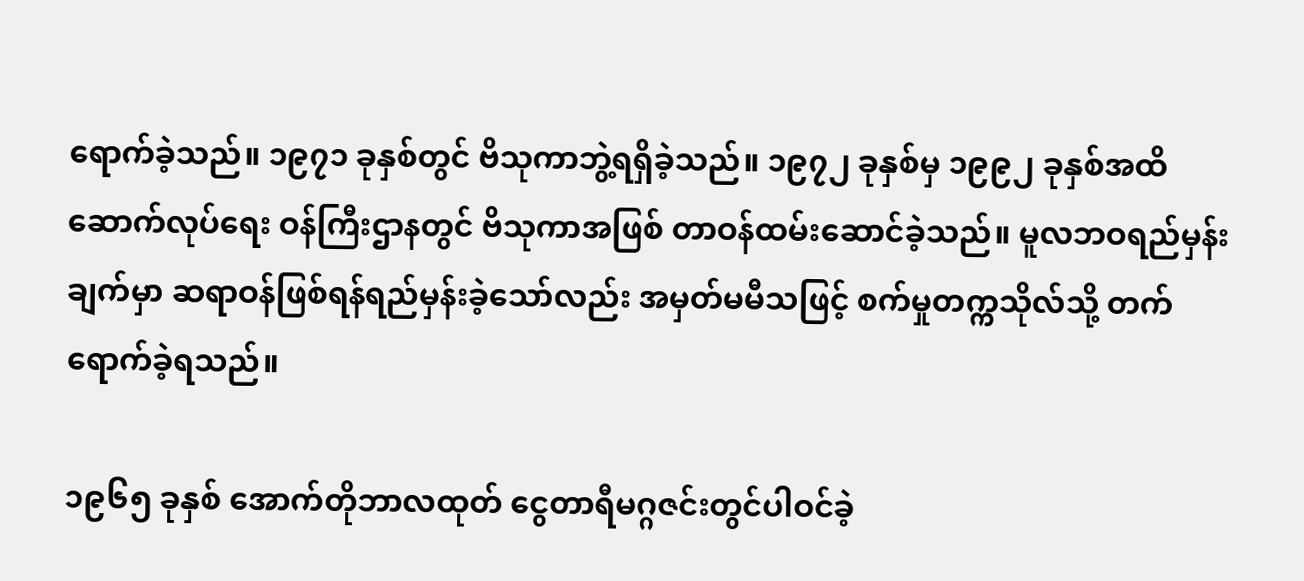ရောက်ခဲ့သည်။ ၁၉၇၁ ခုနှစ်တွင် ဗိသုကာဘွဲ့ရရှိခဲ့သည်။ ၁၉၇၂ ခုနှစ်မှ ၁၉၉၂ ခုနှစ်အထိ ဆောက်လုပ်ရေး ဝန်ကြီးဌာနတွင် ဗိသုကာအဖြစ် တာဝန်ထမ်းဆောင်ခဲ့သည်။ မူလဘဝရည်မှန်းချက်မှာ ဆရာဝန်ဖြစ်ရန်ရည်မှန်းခဲ့သော်လည်း အမှတ်မမီသဖြင့် စက်မှုတက္ကသိုလ်သို့ တက်ရောက်ခဲ့ရသည်။

၁၉၆၅ ခုနှစ် အောက်တိုဘာလထုတ် ငွေတာရီမဂ္ဂဇင်းတွင်ပါဝင်ခဲ့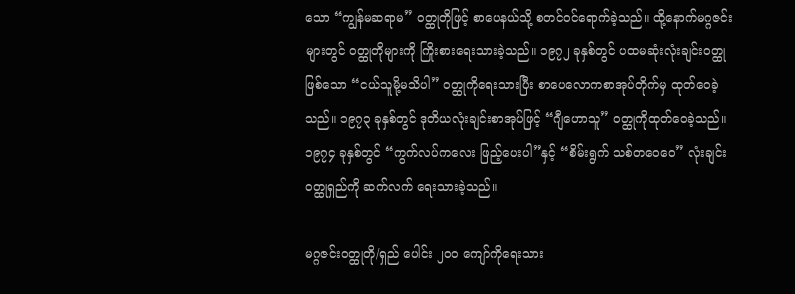သော “ကျွန်မဆရာမ” ဝတ္ထုတိုဖြင့် စာပေနယ်သို့ စတင်ဝင်ရောက်ခဲ့သည်။ ထို့နောက်မဂ္ဂဇင်းများတွင် ဝတ္ထုတိုများကို ကြိုးစားရေးသားခဲ့သည်။ ၁၉၇၂ ခုနှစ်တွင် ပထမဆုံးလုံးချင်းဝတ္ထုဖြစ်သော “ငယ်သူမို့မသိပါ” ဝတ္ထုကိုရေးသားပြီး စာပေလောကစာအုပ်တိုက်မှ ထုတ်ဝေခဲ့သည်။ ၁၉၇၃ ခုနှစ်တွင် ဒုတိယလုံးချင်းစာအုပ်ဖြင့် “ဂျီဟောသူ” ဝတ္ထုကိုထုတ်ဝေခဲ့သည်။ ၁၉၇၄ ခုနှစ်တွင် “ကွက်လပ်ကလေး ဖြည့်ပေးပါ”နှင့် “စိမ်းရွက် သစ်တဝေဝေ” လုံးချင်းဝတ္ထုရှည်ကို ဆက်လက် ရေးသားခဲ့သည်။

မဂ္ဂဇင်းဝတ္ထုတို/ရှည် ပေါင်း ၂၀၀ ကျော်ကိုရေးသား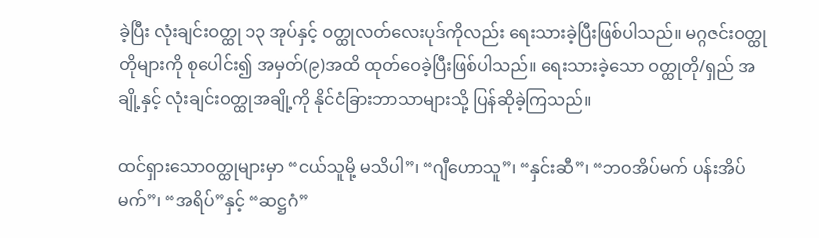ခဲ့ပြီး လုံးချင်းဝတ္ထု ၁၃ အုပ်နှင့် ဝတ္ထုလတ်လေးပုဒ်ကိုလည်း ရေးသားခဲ့ပြီးဖြစ်ပါသည်။ မဂ္ဂဇင်းဝတ္ထုတိုများကို စုပေါင်း၍ အမှတ်(၉)အထိ ထုတ်ဝေခဲ့ပြီးဖြစ်ပါသည်။ ရေးသားခဲ့သော ဝတ္ထုတို/ရှည် အချို့နှင့် လုံးချင်းဝတ္ထုအချို့ကို နိုင်ငံခြားဘာသာများသို့ ပြန်ဆိုခဲ့ကြသည်။

ထင်ရှားသောဝတ္ထုများမှာ “ငယ်သူမို့ မသိပါ”၊ “ဂျီဟောသူ”၊ “နှင်းဆီ”၊ “ဘဝအိပ်မက် ပန်းအိပ်မက်”၊ “အရိပ်”နှင့် “ဆဋ္ဌဂံ”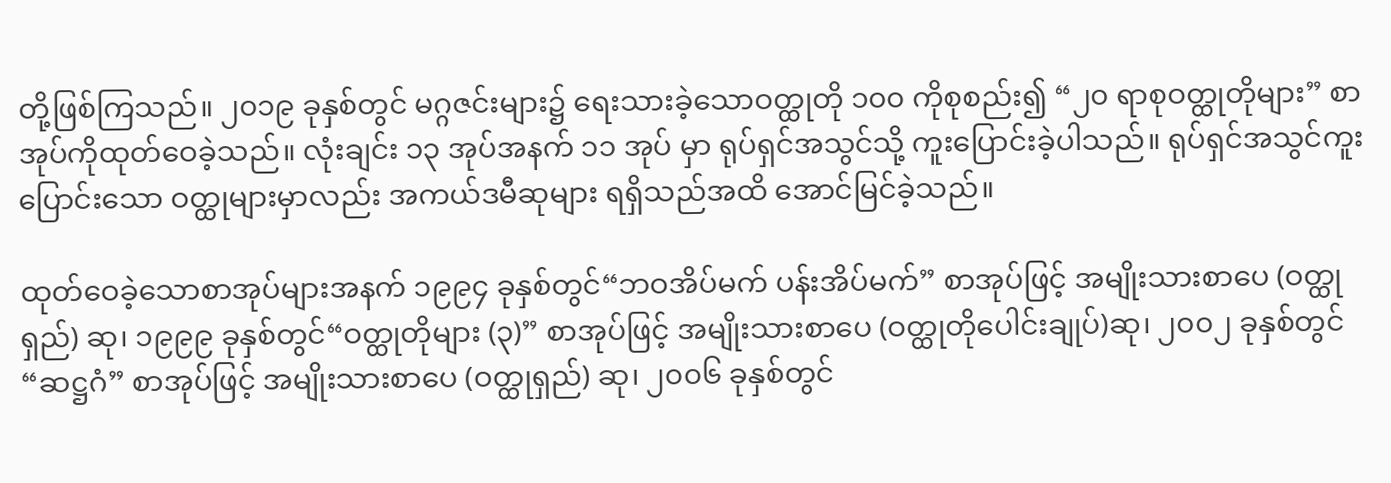တို့ဖြစ်ကြသည်။ ၂၀၁၉ ခုနှစ်တွင် မဂ္ဂဇင်းများ၌ ရေးသားခဲ့သောဝတ္ထုတို ၁၀၀ ကိုစုစည်း၍ “၂၀ ရာစုဝတ္ထုတိုများ” စာအုပ်ကိုထုတ်ဝေခဲ့သည်။ လုံးချင်း ၁၃ အုပ်အနက် ၁၁ အုပ် မှာ ရုပ်ရှင်အသွင်သို့ ကူးပြောင်းခဲ့ပါသည်။ ရုပ်ရှင်အသွင်ကူးပြောင်းသော ဝတ္ထုများမှာလည်း အကယ်ဒမီဆုများ ရရှိသည်အထိ အောင်မြင်ခဲ့သည်။

ထုတ်ဝေခဲ့သောစာအုပ်များအနက် ၁၉၉၄ ခုနှစ်တွင်“ဘဝအိပ်မက် ပန်းအိပ်မက်” စာအုပ်ဖြင့် အမျိုးသားစာပေ (ဝတ္ထုရှည်) ဆု၊ ၁၉၉၉ ခုနှစ်တွင်“ဝတ္ထုတိုများ (၃)” စာအုပ်ဖြင့် အမျိုးသားစာပေ (ဝတ္ထုတိုပေါင်းချုပ်)ဆု၊ ၂၀၀၂ ခုနှစ်တွင် “ဆဋ္ဌဂံ” စာအုပ်ဖြင့် အမျိုးသားစာပေ (ဝတ္ထုရှည်) ဆု၊ ၂၀၀၆ ခုနှစ်တွင်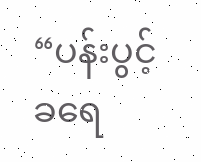“ပန်းပွင့်ခရေ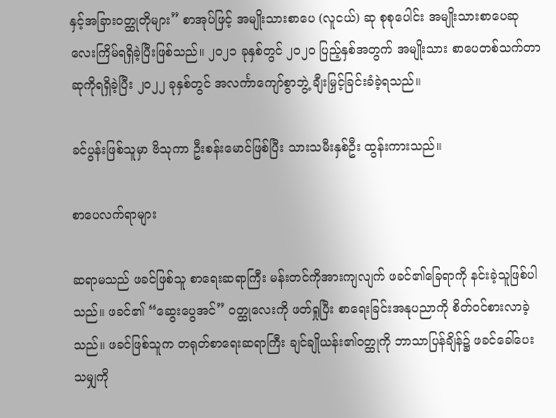နှင့်အခြားဝတ္ထုတိုများ” စာအုပ်ဖြင့် အမျိုးသားစာပေ (လူငယ်) ဆု စုစုပေါင်း အမျိုးသားစာပေဆု လေးကြိမ်ရရှိခဲ့ပြီးဖြစ်သည်။ ၂၀၂၁ ခုနှစ်တွင် ၂၀၂၀ ပြည့်နှစ်အတွက် အမျိုးသား စာပေတစ်သက်တာဆုကိုရရှိခဲ့ပြီး ၂၀၂၂ ခုနှစ်တွင် အလင်္ကာကျော်စွာဘွဲ့ ချီးမြှင့်ခြင်းခံခဲ့ရသည်။

ခင်ပွန်းဖြစ်သူမှာ ဗိသုကာ ဦးစန်းမောင်ဖြစ်ပြီး သားသမီးနှစ်ဦး ထွန်းကားသည်။

စာပေလက်ရာများ

ဆရာမသည် ဖခင်ဖြစ်သူ စာရေးဆရာကြီး မန်းတင်ကိုအားကျလျက် ဖခင်၏ခြေရာကို နင်းခဲ့သူဖြစ်ပါသည်။ ဖခင်၏ “ဆွေးပွေအင်” ဝတ္ထုလေးကို ဖတ်ရှုပြီး စာရေးခြင်းအနုပညာကို စိတ်ဝင်စားလာခဲ့သည်။ ဖခင်ဖြစ်သူက တရုတ်စာရေးဆရာကြီး ချင်ချိုယန်း၏ဝတ္ထုကို ဘာသာပြန်ချိန်၌ ဖခင်ခေါ်ပေးသမျှကို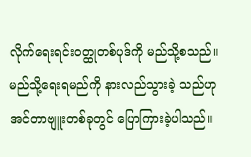လိုက်ရေးရင်းဝတ္ထုတစ်ပုဒ်ကို မည်သို့စသည်။ မည်သို့ရေးရမည်ကို နားလည်သွားခဲ့ သည်ဟု အင်တာဗျူးတစ်ခုတွင် ပြောကြားခဲ့ပါသည်။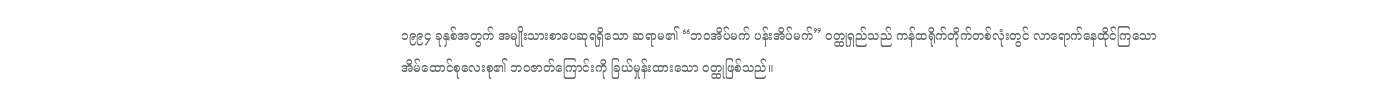၁၉၉၄ ခုနှစ်အတွက် အမျိုးသားစာပေဆုရရှိသော ဆရာမ၏ “ဘဝအိပ်မက် ပန်းအိပ်မက်” ဝတ္ထုရှည်သည် ကန်ထရိုက်တိုက်တစ်လုံးတွင် လာရောက်နေထိုင်ကြသော အိမ်ထောင်စုလေးစု၏ ဘဝဇာတ်ကြောင်းကို ခြယ်မှုန်းထားသော ဝတ္ထုဖြစ်သည်။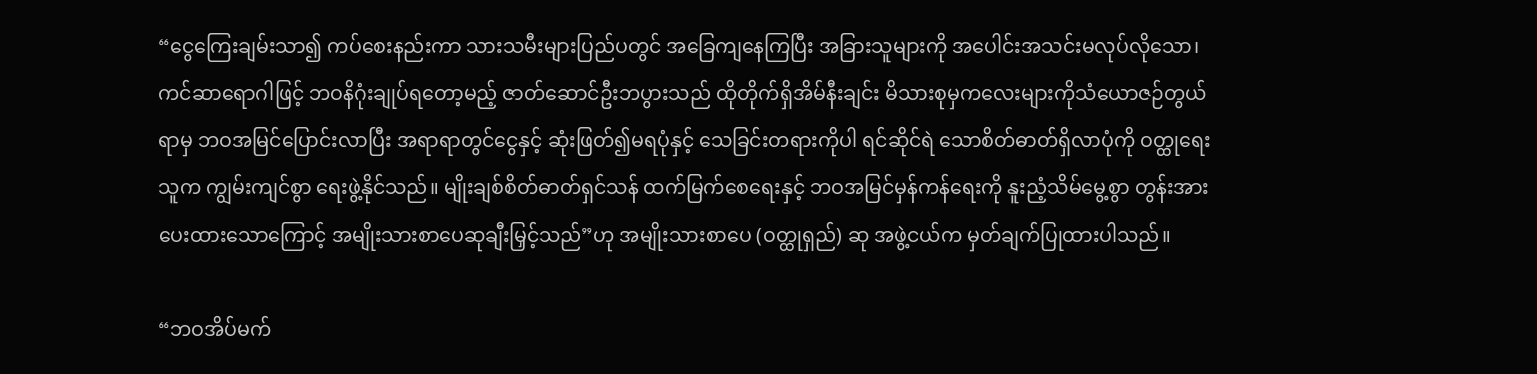“ငွေကြေးချမ်းသာ၍ ကပ်စေးနည်းကာ သားသမီးများပြည်ပတွင် အခြေကျနေကြပြီး အခြားသူများကို အပေါင်းအသင်းမလုပ်လိုသော၊ ကင်ဆာရောဂါဖြင့် ဘဝနိဂုံးချုပ်ရတော့မည့် ဇာတ်ဆောင်ဦးဘပွားသည် ထိုတိုက်ရှိအိမ်နီးချင်း မိသားစုမှကလေးများကိုသံယောဇဉ်တွယ်ရာမှ ဘဝအမြင်ပြောင်းလာပြီး အရာရာတွင်ငွေနှင့် ဆုံးဖြတ်၍မရပုံနှင့် သေခြင်းတရားကိုပါ ရင်ဆိုင်ရဲ သောစိတ်ဓာတ်ရှိလာပုံကို ဝတ္ထုရေးသူက ကျွမ်းကျင်စွာ ရေးဖွဲ့နိုင်သည်။ မျိုးချစ်စိတ်ဓာတ်ရှင်သန် ထက်မြက်စေရေးနှင့် ဘဝအမြင်မှန်ကန်ရေးကို နူးညံ့သိမ်မွေ့စွာ တွန်းအား ပေးထားသောကြောင့် အမျိုးသားစာပေဆုချီးမြှင့်သည်”ဟု အမျိုးသားစာပေ (ဝတ္ထုရှည်) ဆု အဖွဲ့ငယ်က မှတ်ချက်ပြုထားပါသည်။

“ဘဝအိပ်မက်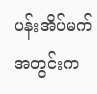ပန်းအိပ်မက်အတွင်းက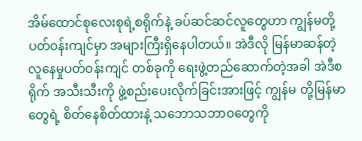အိမ်ထောင်စုလေးစုရဲ့စရိုက်နဲ့ ခပ်ဆင်ဆင်လူတွေဟာ ကျွန်မတို့ပတ်ဝန်းကျင်မှာ အများကြီးရှိနေပါတယ်။ အဲဒီလို မြန်မာဆန်တဲ့ လူနေမှုပတ်ဝန်းကျင် တစ်ခုကို ရေးဖွဲ့တည်ဆောက်တဲ့အခါ အဲဒီစရိုက် အသီးသီးကို ဖွဲ့စည်းပေးလိုက်ခြင်းအားဖြင့် ကျွန်မ တို့မြန်မာတွေရဲ့ စိတ်နေစိတ်ထားနဲ့ သဘောသဘာဝတွေကို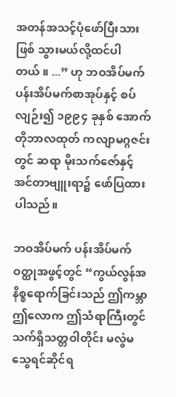အတန်အသင့်ပုံဖော်ပြီးသားဖြစ် သွားမယ်လို့ထင်ပါတယ်။ ...” ဟု ဘဝအိပ်မက် ပန်းအိပ်မက်စာအုပ်နှင့် စပ်လျဉ်း၍ ၁၉၉၄ ခုနှစ် အောက်တိုဘာလထုတ် ကလျာမဂ္ဂဇင်းတွင် ဆရာ မိုးသက်ဇော်နှင့် အင်တာဗျူးရာ၌ ဖော်ပြထားပါသည်။

ဘဝအိပ်မက် ပန်းအိပ်မက်ဝတ္ထုအဖွင့်တွင် “ကွယ်လွန်အနိစ္စရောက်ခြင်းသည် ဤကမ္ဘာဤလောက ဤသံရာကြီးတွင် သက်ရှိသတ္တဝါတိုင်း မလွဲမသွေရင်ဆိုင်ရ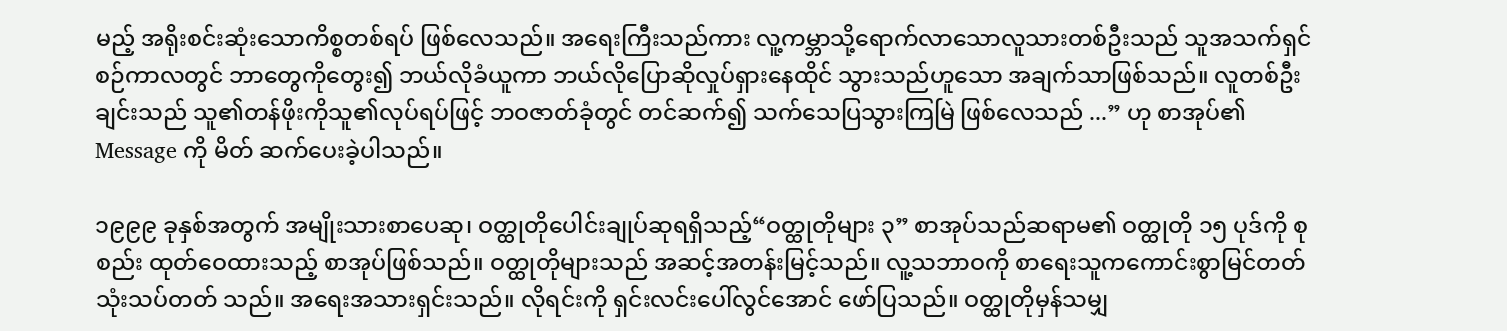မည့် အရိုးစင်းဆုံးသောကိစ္စတစ်ရပ် ဖြစ်လေသည်။ အရေးကြီးသည်ကား လူ့ကမ္ဘာသို့ရောက်လာသောလူသားတစ်ဦးသည် သူအသက်ရှင်စဉ်ကာလတွင် ဘာတွေကိုတွေး၍ ဘယ်လိုခံယူကာ ဘယ်လိုပြောဆိုလှုပ်ရှားနေထိုင် သွားသည်ဟူသော အချက်သာဖြစ်သည်။ လူတစ်ဦး ချင်းသည် သူ၏တန်ဖိုးကိုသူ၏လုပ်ရပ်ဖြင့် ဘဝဇာတ်ခုံတွင် တင်ဆက်၍ သက်သေပြသွားကြမြဲ ဖြစ်လေသည် ...” ဟု စာအုပ်၏ Message ကို မိတ် ဆက်ပေးခဲ့ပါသည်။

၁၉၉၉ ခုနှစ်အတွက် အမျိုးသားစာပေဆု၊ ဝတ္ထုတိုပေါင်းချုပ်ဆုရရှိသည့်“ဝတ္ထုတိုများ ၃” စာအုပ်သည်ဆရာမ၏ ဝတ္ထုတို ၁၅ ပုဒ်ကို စုစည်း ထုတ်ဝေထားသည့် စာအုပ်ဖြစ်သည်။ ဝတ္ထုတိုများသည် အဆင့်အတန်းမြင့်သည်။ လူ့သဘာဝကို စာရေးသူကကောင်းစွာမြင်တတ် သုံးသပ်တတ် သည်။ အရေးအသားရှင်းသည်။ လိုရင်းကို ရှင်းလင်းပေါ်လွင်အောင် ဖော်ပြသည်။ ဝတ္ထုတိုမှန်သမျှ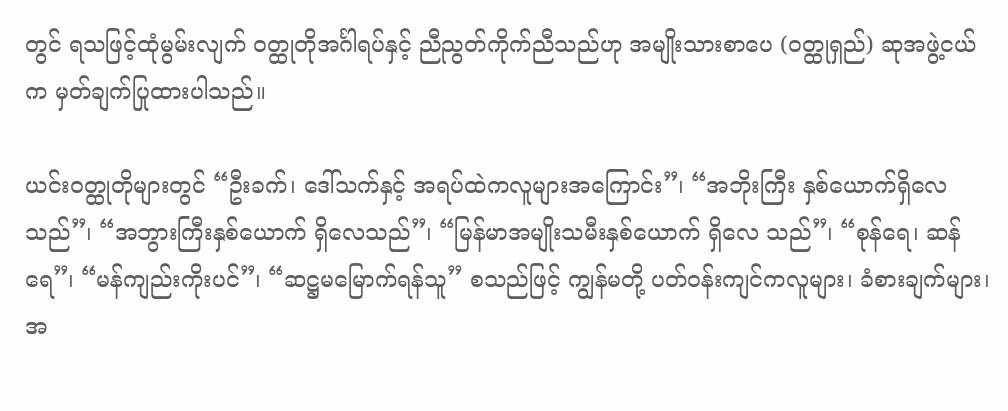တွင် ရသဖြင့်ထုံမွမ်းလျက် ဝတ္ထုတိုအင်္ဂါရပ်နှင့် ညီညွတ်ကိုက်ညီသည်ဟု အမျိုးသားစာပေ (ဝတ္ထုရှည်) ဆုအဖွဲ့ငယ်က မှတ်ချက်ပြုထားပါသည်။

ယင်းဝတ္ထုတိုများတွင် “ဦးခက်၊ ဒေါ်သက်နှင့် အရပ်ထဲကလူများအကြောင်း”၊ “အဘိုးကြီး နှစ်ယောက်ရှိလေသည်”၊ “အဘွားကြီးနှစ်ယောက် ရှိလေသည်”၊ “မြန်မာအမျိုးသမီးနှစ်ယောက် ရှိလေ သည်”၊ “စုန်ရေ၊ ဆန်ရေ”၊ “မန်ကျည်းကိုးပင်”၊ “ဆဋ္ဌမမြောက်ရန်သူ” စသည်ဖြင့် ကျွန်မတို့ ပတ်ဝန်းကျင်ကလူများ၊ ခံစားချက်များ၊ အ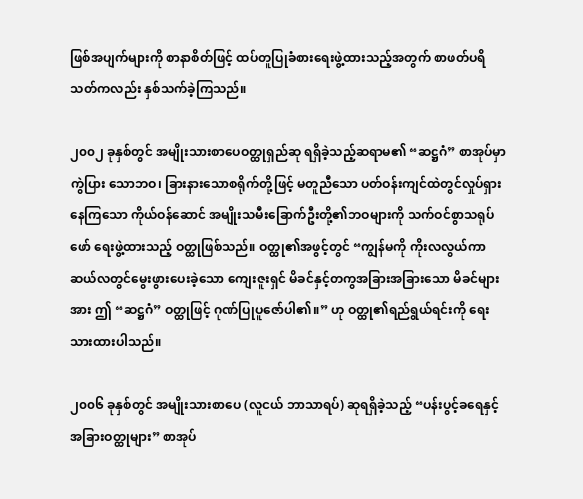ဖြစ်အပျက်များကို စာနာစိတ်ဖြင့် ထပ်တူပြုခံစားရေးဖွဲ့ထားသည့်အတွက် စာဖတ်ပရိသတ်ကလည်း နှစ်သက်ခဲ့ကြသည်။

၂၀၀၂ ခုနှစ်တွင် အမျိုးသားစာပေဝတ္ထုရှည်ဆု ရရှိခဲ့သည့်ဆရာမ၏ “ဆဋ္ဌဂံ” စာအုပ်မှာကွဲပြား သောဘဝ၊ ခြားနားသောစရိုက်တို့ဖြင့် မတူညီသော ပတ်ဝန်းကျင်ထဲတွင်လှုပ်ရှားနေကြသော ကိုယ်ဝန်ဆောင် အမျိုးသမီးခြောက်ဦးတို့၏ဘဝများကို သက်ဝင်စွာသရုပ်ဖော် ရေးဖွဲ့ထားသည့် ဝတ္ထုဖြစ်သည်။ ဝတ္ထု၏အဖွင့်တွင် “ကျွန်မကို ကိုးလလွယ်ကာ ဆယ်လတွင်မွေးဖွားပေးခဲ့သော ကျေးဇူးရှင် မိခင်နှင့်တကွအခြားအခြားသော မိခင်များအား ဤ “ဆဋ္ဌဂံ” ဝတ္ထုဖြင့် ဂုဏ်ပြုပူဇော်ပါ၏။” ဟု ဝတ္ထု၏ရည်ရွယ်ရင်းကို ရေးသားထားပါသည်။

၂၀၀၆ ခုနှစ်တွင် အမျိုးသားစာပေ (လူငယ် ဘာသာရပ်) ဆုရရှိခဲ့သည့် “ပန်းပွင့်ခရေနှင့် အခြားဝတ္ထုများ” စာအုပ်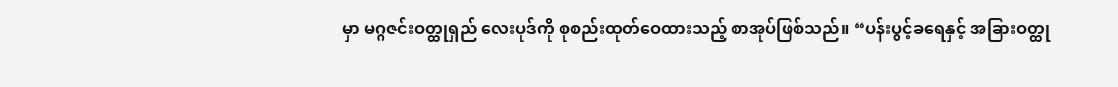မှာ မဂ္ဂဇင်းဝတ္ထုရှည် လေးပုဒ်ကို စုစည်းထုတ်ဝေထားသည့် စာအုပ်ဖြစ်သည်။ “ပန်းပွင့်ခရေနှင့် အခြားဝတ္ထု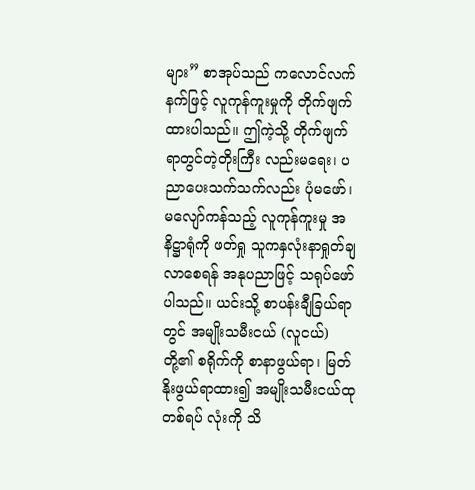များ” စာအုပ်သည် ကလောင်လက်နက်ဖြင့် လူကုန်ကူးမှုကို တိုက်ဖျက်ထားပါသည်။ ဤကဲ့သို့ တိုက်ဖျက်ရာတွင်တဲ့တိုးကြီး လည်းမရေး၊ ပညာပေးသက်သက်လည်း ပုံမဖော်၊ မလျော်ကန်သည့် လူကုန်ကူးမှု အနိဋ္ဌာရုံကို ဖတ်ရှု သူကနှလုံးနာရှုတ်ချလာစေရန် အနုပညာဖြင့် သရုပ်ဖော်ပါသည်။ ယင်းသို့ စာပန်းချီခြယ်ရာတွင် အမျိုးသမီးငယ် (လူငယ်) တို့၏ စရိုက်ကို စာနာဖွယ်ရာ၊ မြတ်နိုးဖွယ်ရာထား၍ အမျိုးသမီးငယ်ထုတစ်ရပ် လုံးကို သိ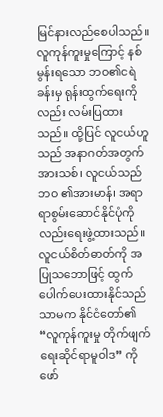မြင်နားလည်စေပါသည်။ လူကုန်ကူးမှုကြောင့် နစ်မွန်းရသော ဘဝ၏ငရဲခန်းမှ ရုန်းထွက်ရေးကိုလည်း လမ်းပြထားသည်။ ထို့ပြင် လူငယ်ဟူသည် အနာဂတ်အတွက် အားသစ်၊ လူငယ်သည်ဘဝ ၏အားမာန်၊ အရာရာစွမ်းဆောင်နိုင်ပုံကိုလည်းရေးဖွဲ့ထားသည်။ လူငယ်စိတ်ဓာတ်ကို အပြုသဘောဖြင့် ထွက်ပေါက်ပေးထားနိုင်သည်သာမက နိုင်ငံတော်၏ “လူကုန်ကူးမှု တိုက်ဖျက်ရေးဆိုင်ရာမူဝါဒ” ကို ဖော်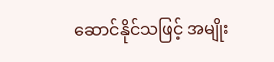ဆောင်နိုင်သဖြင့် အမျိုး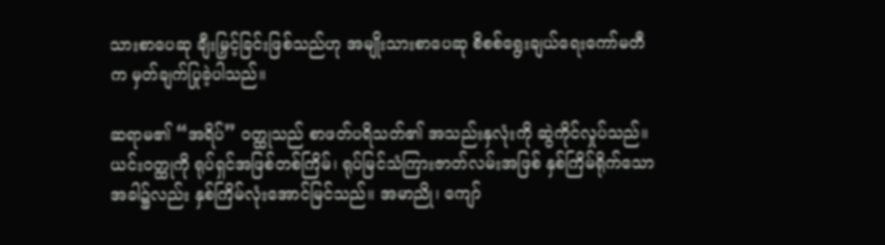သားစာပေဆု ချီးမြှင့်ခြင်းဖြစ်သည်ဟု အမျိုးသားစာပေဆု စိစစ်ရွေးချယ်ရေးကော်မတီက မှတ်ချက်ပြုခဲ့ပါသည်။

ဆရာမ၏ “အရိပ်” ဝတ္ထုသည် စာဖတ်ပရိသတ်၏ အသည်းနှလုံးကို ဆွဲကိုင်လှုပ်သည်။ ယင်းဝတ္ထုကို ရုပ်ရှင်အဖြစ်တစ်ကြိမ်၊ ရုပ်မြင်သံကြားဇာတ်လမ်းအဖြစ် နှစ်ကြိမ်ရိုက်သောအခါ၌လည်း နှစ်ကြိမ်လုံးအောင်မြင်သည်။ အမာညို၊ ကျော်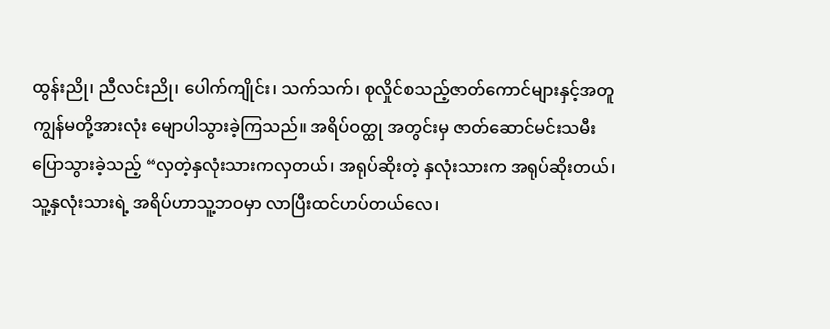ထွန်းညို၊ ညီလင်းညို၊ ပေါက်ကျိုင်း၊ သက်သက်၊ စုလှိုင်စသည့်ဇာတ်ကောင်များနှင့်အတူ ကျွန်မတို့အားလုံး မျောပါသွားခဲ့ကြသည်။ အရိပ်ဝတ္ထု အတွင်းမှ ဇာတ်ဆောင်မင်းသမီး ပြောသွားခဲ့သည့် “လှတဲ့နှလုံးသားကလှတယ်၊ အရုပ်ဆိုးတဲ့ နှလုံးသားက အရုပ်ဆိုးတယ်၊ သူ့နှလုံးသားရဲ့ အရိပ်ဟာသူ့ဘဝမှာ လာပြီးထင်ဟပ်တယ်လေ၊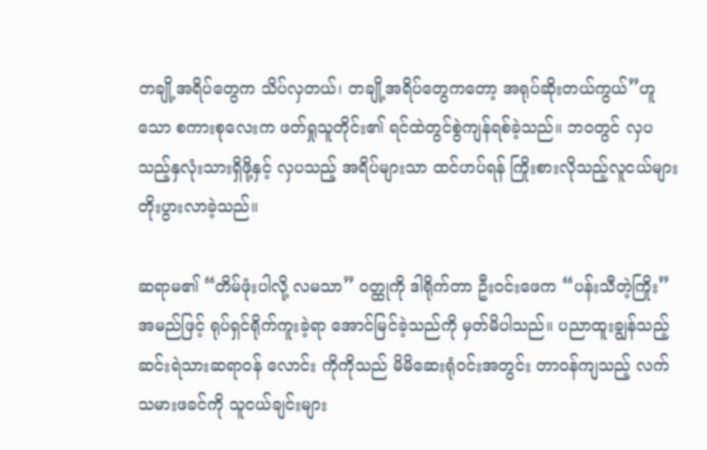တချို့အရိပ်တွေက သိပ်လှတယ်၊ တချို့အရိပ်တွေကတော့ အရုပ်ဆိုးတယ်ကွယ်”ဟူသော စကားစုလေးက ဖတ်ရှုသူတိုင်း၏ ရင်ထဲတွင်စွဲကျန်ရစ်ခဲ့သည်။ ဘဝတွင် လှပသည့်နှလုံးသားရှိဖို့နှင့် လှပသည့် အရိပ်များသာ ထင်ဟပ်ရန် ကြိုးစားလိုသည့်လူငယ်များ တိုးပွားလာခဲ့သည်။

ဆရာမ၏ “တိမ်ဖုံးပါလို့ လမသာ” ဝတ္ထုကို ဒါရိုက်တာ ဦးဝင်းဖေက “ပန်းသီတဲ့ကြိုး” အမည်ဖြင့် ရုပ်ရှင်ရိုက်ကူးခဲ့ရာ အောင်မြင်ခဲ့သည်ကို မှတ်မိပါသည်။ ပညာထူးချွန်သည့် ဆင်းရဲသားဆရာဝန် လောင်း ကိုကိုသည် မိမိဆေးရုံဝင်းအတွင်း တာဝန်ကျသည့် လက်သမားဖခင်ကို သူငယ်ချင်းများ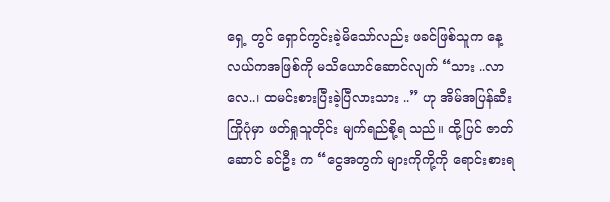ရှေ့ တွင် ရှောင်ကွင်းခဲ့မိသော်လည်း ဖခင်ဖြစ်သူက နေ့လယ်ကအဖြစ်ကို မသိယောင်ဆောင်လျက် “သား ..လာလေ..၊ ထမင်းစားပြီးခဲ့ပြီလားသား ..” ဟု အိမ်အပြန်ဆီးကြိုပုံမှာ ဖတ်ရှုသူတိုင်း မျက်ရည်စို့ရ သည်။ ထို့ပြင် ဇာတ်ဆောင် ခင်ဦး က “ငွေအတွက် များကိုကို့ကို ရောင်းစားရ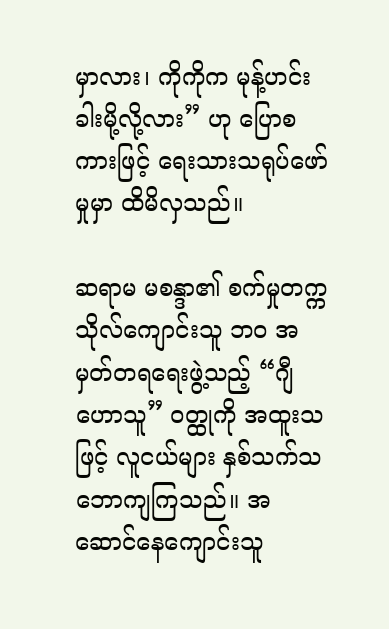မှာလား၊ ကိုကိုက မုန့်ဟင်းခါးမို့လို့လား” ဟု ပြောစကားဖြင့် ရေးသားသရုပ်ဖော်မှုမှာ ထိမိလှသည်။

ဆရာမ မစန္ဒာ၏ စက်မှုတက္ကသိုလ်ကျောင်းသူ ဘဝ အမှတ်တရရေးဖွဲ့သည့် “ဂျီဟောသူ” ဝတ္ထုကို အထူးသဖြင့် လူငယ်များ နှစ်သက်သဘောကျကြသည်။ အဆောင်နေကျောင်းသူ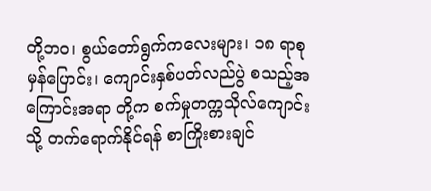တို့ဘဝ၊ စွယ်တော်ရွက်ကလေးများ၊ ၁၈ ရာစုမှန်ပြောင်း၊ ကျောင်းနှစ်ပတ်လည်ပွဲ စသည့်အကြောင်းအရာ တို့က စက်မှုတက္ကသိုလ်ကျောင်းသို့ တက်ရောက်နိုင်ရန် စာကြိုးစားချင်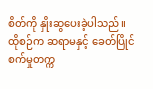စိတ်ကို နှိုးဆွပေးခဲ့ပါသည်။ ထိုစဉ်က ဆရာမနှင့် ခေတ်ပြိုင်စက်မှုတက္က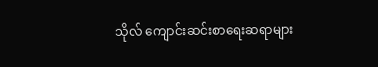သိုလ် ကျောင်းဆင်းစာရေးဆရာများ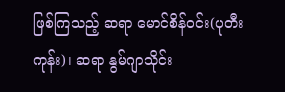ဖြစ်ကြသည့် ဆရာ မောင်စိန်ဝင်း(ပုတီးကုန်း)၊ ဆရာ နွမ်ဂျာသိုင်း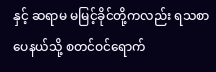နှင့် ဆရာမ မမြင့်ခိုင်တို့ကလည်း ရသစာပေနယ်သို့ စတင်ဝင်ရောက်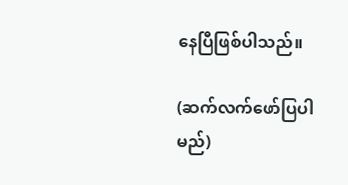နေပြီဖြစ်ပါသည်။

(ဆက်လက်ဖော်ပြပါမည်)